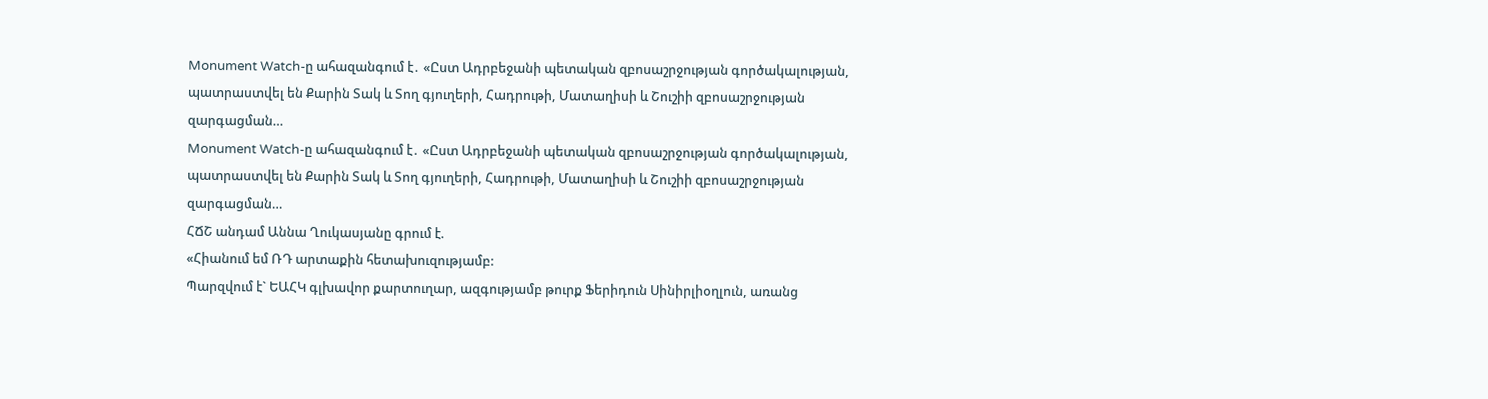Monument Watch-ը ահազանգում է․ «Ըստ Ադրբեջանի պետական զբոսաշրջության գործակալության, պատրաստվել են Քարին Տակ և Տող գյուղերի, Հադրութի, Մատաղիսի և Շուշիի զբոսաշրջության զարգացման…
Monument Watch-ը ահազանգում է․ «Ըստ Ադրբեջանի պետական զբոսաշրջության գործակալության, պատրաստվել են Քարին Տակ և Տող գյուղերի, Հադրութի, Մատաղիսի և Շուշիի զբոսաշրջության զարգացման…
ՀՃՇ անդամ Աննա Ղուկասյանը գրում է.
«Հիանում եմ ՌԴ արտաքին հետախուզությամբ:
Պարզվում է` ԵԱՀԿ գլխավոր քարտուղար, ազգությամբ թուրք Ֆերիդուն Սինիրլիօղլուն, առանց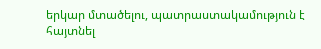երկար մտածելու, պատրաստակամություն է հայտնել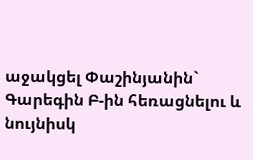աջակցել Փաշինյանին` Գարեգին Բ-ին հեռացնելու և նույնիսկ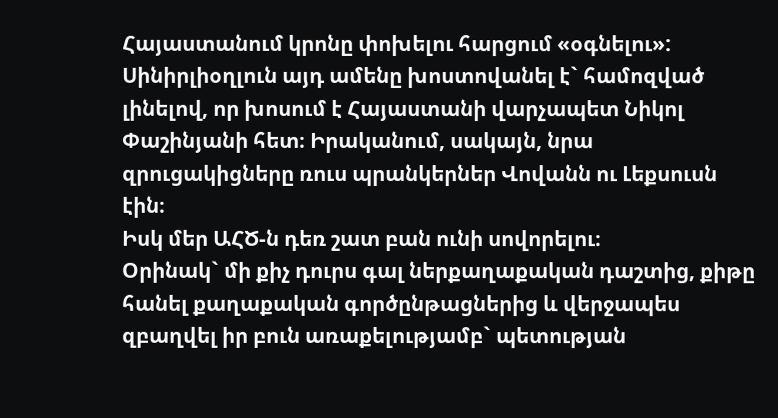Հայաստանում կրոնը փոխելու հարցում «օգնելու»:
Սինիրլիօղլուն այդ ամենը խոստովանել է` համոզված լինելով, որ խոսում է Հայաստանի վարչապետ Նիկոլ Փաշինյանի հետ։ Իրականում, սակայն, նրա զրուցակիցները ռուս պրանկերներ Վովանն ու Լեքսուսն էին։
Իսկ մեր ԱՀԾ-ն դեռ շատ բան ունի սովորելու։
Օրինակ` մի քիչ դուրս գալ ներքաղաքական դաշտից, քիթը հանել քաղաքական գործընթացներից և վերջապես զբաղվել իր բուն առաքելությամբ` պետության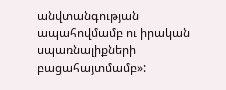անվտանգության ապահովմամբ ու իրական սպառնալիքների բացահայտմամբ»: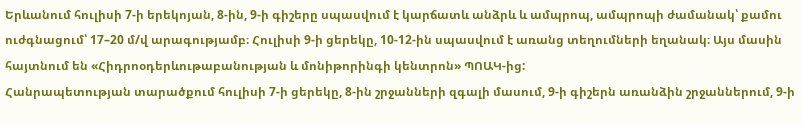Երևանում հուլիսի 7-ի երեկոյան, 8-ին, 9-ի գիշերը սպասվում է կարճատև անձրև և ամպրոպ, ամպրոպի ժամանակ՝ քամու ուժգնացում՝ 17–20 մ/վ արագությամբ։ Հուլիսի 9-ի ցերեկը, 10-12-ին սպասվում է առանց տեղումների եղանակ։ Այս մասին հայտնում են «Հիդրոօդերևութաբանության և մոնիթորինգի կենտրոն» ՊՈԱԿ-ից:
Հանրապետության տարածքում հուլիսի 7-ի ցերեկը, 8-ին շրջանների զգալի մասում, 9-ի գիշերն առանձին շրջաններում, 9-ի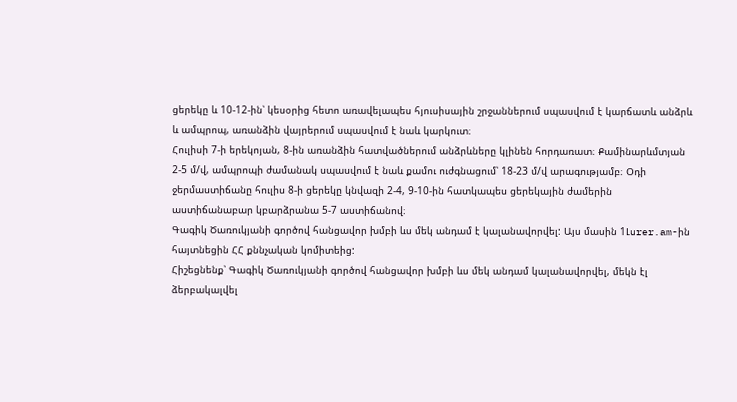ցերեկը և 10-12-ին՝ կեսօրից հետո առավելապես հյուսիսային շրջաններում սպասվում է կարճատև անձրև և ամպրոպ, առանձին վայրերում սպասվում է նաև կարկուտ։
Հուլիսի 7-ի երեկոյան, 8-ին առանձին հատվածներում անձրևները կլինեն հորդառատ։ Քամինարևմտյան 2-5 մ/վ, ամպրոպի ժամանակ սպասվում է նաև քամու ուժգնացում՝ 18-23 մ/վ արագությամբ։ Օդի ջերմաստիճանը հուլիս 8-ի ցերեկը կնվազի 2-4, 9-10-ին հատկապես ցերեկային ժամերին աստիճանաբար կբարձրանա 5-7 աստիճանով։
Գագիկ Ծառուկյանի գործով հանցավոր խմբի ևս մեկ անդամ է կալանավորվել: Այս մասին 1Լurer.am-ին հայտնեցին ՀՀ քննչական կոմիտեից:
Հիշեցնենք՝ Գագիկ Ծառուկյանի գործով հանցավոր խմբի ևս մեկ անդամ կալանավորվել, մեկն էլ ձերբակալվել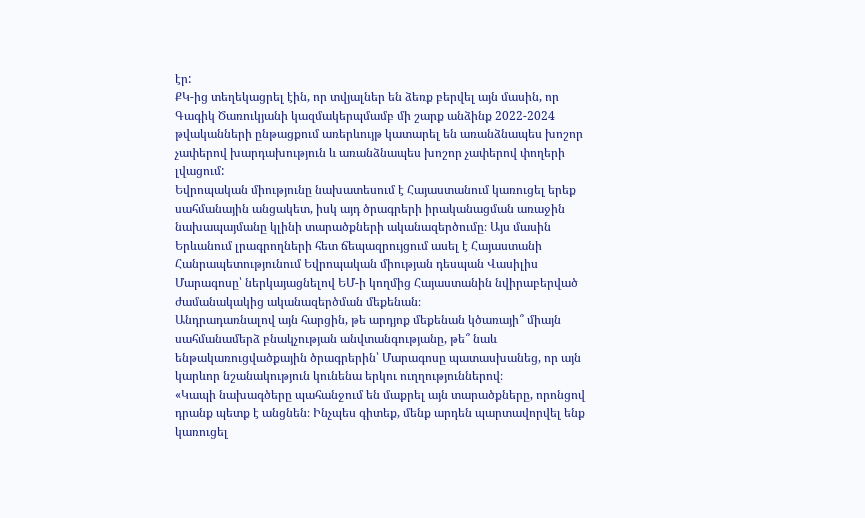էր:
ՔԿ-ից տեղեկացրել էին, որ տվյալներ են ձեռք բերվել այն մասին, որ Գագիկ Ծառուկյանի կազմակերպմամբ մի շարք անձինք 2022-2024 թվականների ընթացքում առերևույթ կատարել են առանձնապես խոշոր չափերով խարդախություն և առանձնապես խոշոր չափերով փողերի լվացում:
Եվրոպական միությունը նախատեսում է Հայաստանում կառուցել երեք սահմանային անցակետ, իսկ այդ ծրագրերի իրականացման առաջին նախապայմանը կլինի տարածքների ականազերծումը։ Այս մասին Երևանում լրագրողների հետ ճեպազրույցում ասել է Հայաստանի Հանրապետությունում Եվրոպական միության դեսպան Վասիլիս Մարագոսը՝ ներկայացնելով ԵՄ-ի կողմից Հայաստանին նվիրաբերված ժամանակակից ականազերծման մեքենան։
Անդրադառնալով այն հարցին, թե արդյոք մեքենան կծառայի՞ միայն սահմանամերձ բնակչության անվտանգությանը, թե՞ նաև ենթակառուցվածքային ծրագրերին՝ Մարագոսը պատասխանեց, որ այն կարևոր նշանակություն կունենա երկու ուղղություններով։
«Կապի նախագծերը պահանջում են մաքրել այն տարածքները, որոնցով դրանք պետք է անցնեն։ Ինչպես գիտեք, մենք արդեն պարտավորվել ենք կառուցել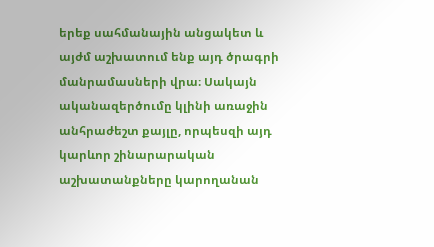երեք սահմանային անցակետ և այժմ աշխատում ենք այդ ծրագրի մանրամասների վրա։ Սակայն ականազերծումը կլինի առաջին անհրաժեշտ քայլը, որպեսզի այդ կարևոր շինարարական աշխատանքները կարողանան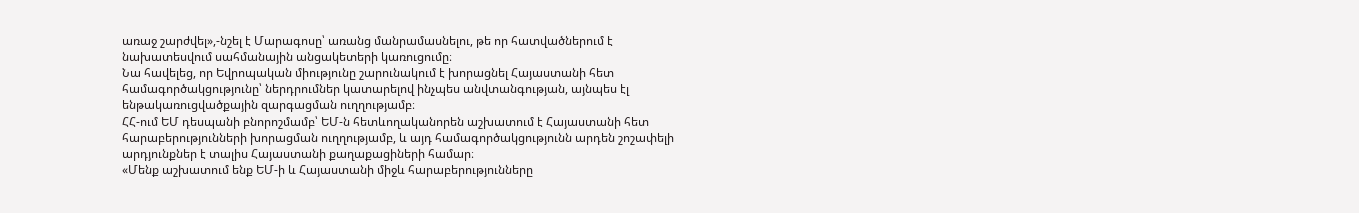առաջ շարժվել»,-նշել է Մարագոսը՝ առանց մանրամասնելու, թե որ հատվածներում է նախատեսվում սահմանային անցակետերի կառուցումը։
Նա հավելեց, որ Եվրոպական միությունը շարունակում է խորացնել Հայաստանի հետ համագործակցությունը՝ ներդրումներ կատարելով ինչպես անվտանգության, այնպես էլ ենթակառուցվածքային զարգացման ուղղությամբ։
ՀՀ-ում ԵՄ դեսպանի բնորոշմամբ՝ ԵՄ-ն հետևողականորեն աշխատում է Հայաստանի հետ հարաբերությունների խորացման ուղղությամբ, և այդ համագործակցությունն արդեն շոշափելի արդյունքներ է տալիս Հայաստանի քաղաքացիների համար։
«Մենք աշխատում ենք ԵՄ-ի և Հայաստանի միջև հարաբերությունները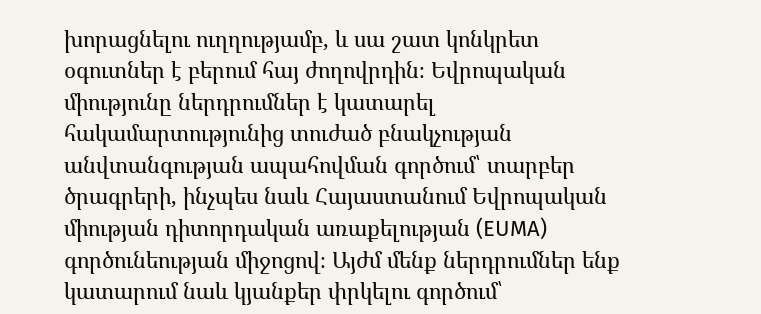խորացնելու ուղղությամբ, և սա շատ կոնկրետ օգուտներ է բերում հայ ժողովրդին։ Եվրոպական միությունը ներդրումներ է կատարել հակամարտությունից տուժած բնակչության անվտանգության ապահովման գործում՝ տարբեր ծրագրերի, ինչպես նաև Հայաստանում Եվրոպական միության դիտորդական առաքելության (EUMA) գործունեության միջոցով։ Այժմ մենք ներդրումներ ենք կատարում նաև կյանքեր փրկելու գործում՝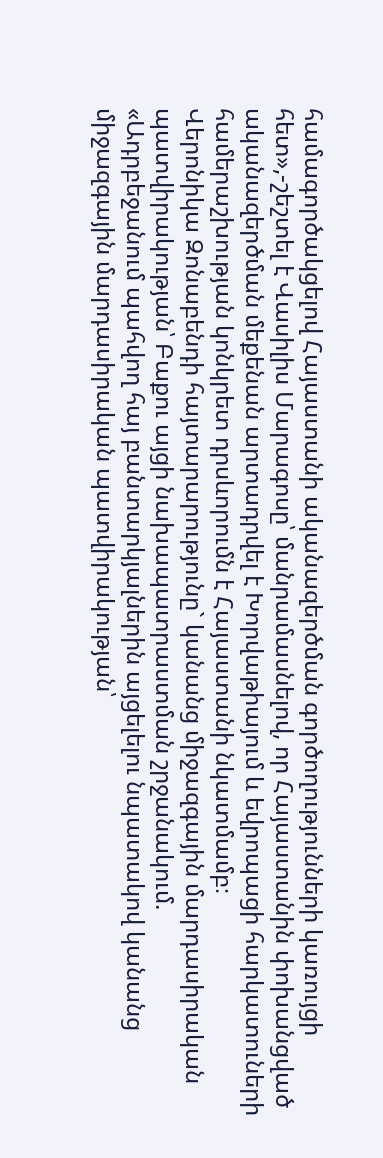համագործակցելով Հայաստանի ականազերծման գործողությունների կառույցի հետ»,-շեշտել է Վասիլիս Մարագոսը՝ մանրամասնելով, որ Հայաստանին փոխանցված ականազերծման մեքենան արտադրվել է Խորվաթիայում և եվրոպացի հարկատուների համերաշխության կոնկրետ դրսևորումն է Հայաստանի նկատմամբ։
Վերոնիկա Զոնաբենդի հայտարարությունը` կանանց միջազգային մարդասիրական պատվիրակության՝ Բաքու այցի նախապատրաստման շրջանակում.
«Ադրբեջանում պահվող հայ բանտարկյալներին այցելելու նպատակով կանանց միջազգային մարդասիրական պատվիրակության՝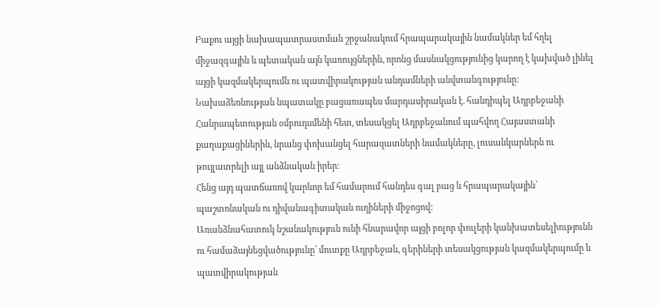Բաքու այցի նախապատրաստման շրջանակում հրապարակային նամակներ եմ հղել միջազգային և պետական այն կառույցներին, որոնց մասնակցությունից կարող է կախված լինել այցի կազմակերպումն ու պատվիրակության անդամների անվտանգությունը։
Նախաձեռնության նպատակը բացառապես մարդասիրական է. հանդիպել Ադրբեջանի Հանրապետության օմբուդսմենի հետ, տեսակցել Ադրբեջանում պահվող Հայաստանի քաղաքացիներին, նրանց փոխանցել հարազատների նամակները, լուսանկարներն ու թույլատրելի այլ անձնական իրեր։
Հենց այդ պատճառով կարևոր եմ համարում հանդես գալ բաց և հրապարակային՝ պաշտոնական ու դիվանագիտական ուղիների միջոցով:
Առանձնահատուկ նշանակություն ունի հնարավոր այցի բոլոր փուլերի կանխատեսելիությունն ու համաձայնեցվածությունը՝ մուտքը Ադրբեջան, գերիների տեսակցության կազմակերպումը և պատվիրակության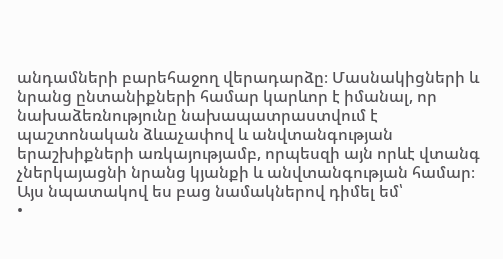անդամների բարեհաջող վերադարձը։ Մասնակիցների և նրանց ընտանիքների համար կարևոր է իմանալ, որ նախաձեռնությունը նախապատրաստվում է պաշտոնական ձևաչափով և անվտանգության երաշխիքների առկայությամբ, որպեսզի այն որևէ վտանգ չներկայացնի նրանց կյանքի և անվտանգության համար։
Այս նպատակով ես բաց նամակներով դիմել եմ՝
•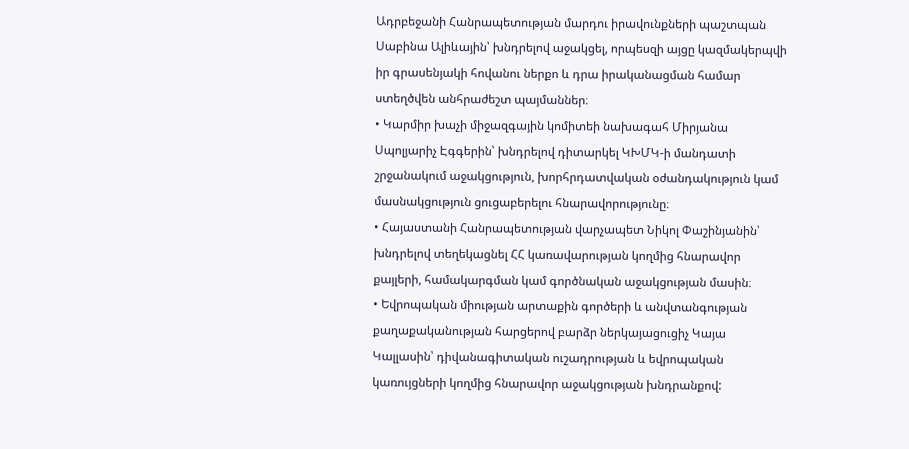Ադրբեջանի Հանրապետության մարդու իրավունքների պաշտպան Սաբինա Ալիևային՝ խնդրելով աջակցել, որպեսզի այցը կազմակերպվի իր գրասենյակի հովանու ներքո և դրա իրականացման համար ստեղծվեն անհրաժեշտ պայմաններ։
• Կարմիր խաչի միջազգային կոմիտեի նախագահ Միրյանա Սպոլյարիչ Էգգերին՝ խնդրելով դիտարկել ԿԽՄԿ-ի մանդատի շրջանակում աջակցություն, խորհրդատվական օժանդակություն կամ մասնակցություն ցուցաբերելու հնարավորությունը։
• Հայաստանի Հանրապետության վարչապետ Նիկոլ Փաշինյանին՝ խնդրելով տեղեկացնել ՀՀ կառավարության կողմից հնարավոր քայլերի, համակարգման կամ գործնական աջակցության մասին։
• Եվրոպական միության արտաքին գործերի և անվտանգության քաղաքականության հարցերով բարձր ներկայացուցիչ Կայա Կալլասին՝ դիվանագիտական ուշադրության և եվրոպական կառույցների կողմից հնարավոր աջակցության խնդրանքով: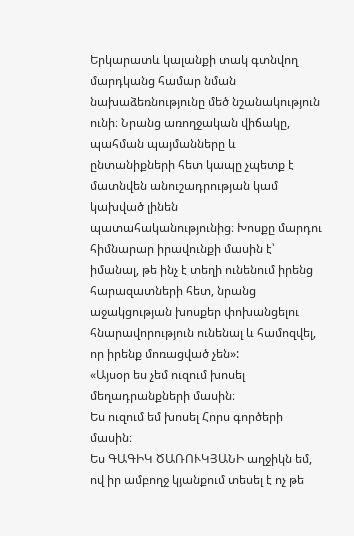Երկարատև կալանքի տակ գտնվող մարդկանց համար նման նախաձեռնությունը մեծ նշանակություն ունի։ Նրանց առողջական վիճակը, պահման պայմանները և ընտանիքների հետ կապը չպետք է մատնվեն անուշադրության կամ կախված լինեն պատահականությունից։ Խոսքը մարդու հիմնարար իրավունքի մասին է՝ իմանալ, թե ինչ է տեղի ունենում իրենց հարազատների հետ, նրանց աջակցության խոսքեր փոխանցելու հնարավորություն ունենալ և համոզվել, որ իրենք մոռացված չեն»:
«Այսօր ես չեմ ուզում խոսել մեղադրանքների մասին։
Ես ուզում եմ խոսել Հորս գործերի մասին։
Ես ԳԱԳԻԿ ԾԱՌՈՒԿՅԱՆԻ աղջիկն եմ, ով իր ամբողջ կյանքում տեսել է ոչ թե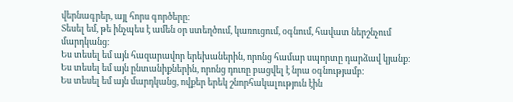վերնագրեր, այլ հորս գործերը։
Տեսել եմ, թե ինչպես է ամեն օր ստեղծում, կառուցում, օգնում, հավատ ներշնչում մարդկանց։
Ես տեսել եմ այն հազարավոր երեխաներին, որոնց համար սպորտը դարձավ կյանք։
Ես տեսել եմ այն ընտանիքներին, որոնց դուռը բացվել է նրա օգնությամբ։
Ես տեսել եմ այն մարդկանց, ովքեր երեկ շնորհակալություն էին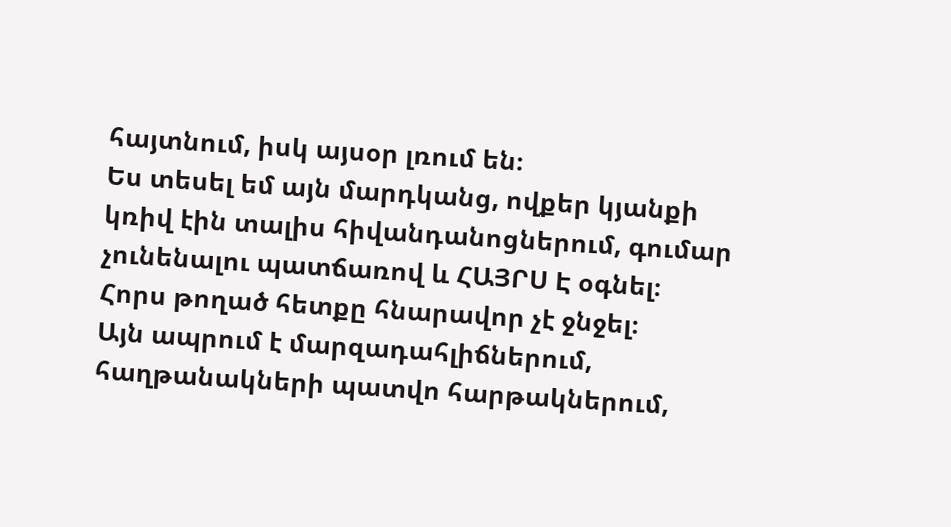հայտնում, իսկ այսօր լռում են։
Ես տեսել եմ այն մարդկանց, ովքեր կյանքի կռիվ էին տալիս հիվանդանոցներում, գումար չունենալու պատճառով և ՀԱՅՐՍ Է օգնել։
Հորս թողած հետքը հնարավոր չէ ջնջել։
Այն ապրում է մարզադահլիճներում, հաղթանակների պատվո հարթակներում,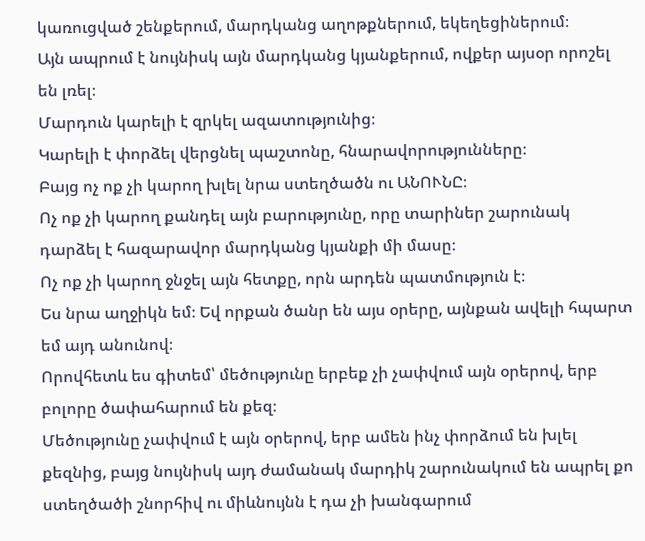կառուցված շենքերում, մարդկանց աղոթքներում, եկեղեցիներում։
Այն ապրում է նույնիսկ այն մարդկանց կյանքերում, ովքեր այսօր որոշել են լռել։
Մարդուն կարելի է զրկել ազատությունից։
Կարելի է փորձել վերցնել պաշտոնը, հնարավորությունները։
Բայց ոչ ոք չի կարող խլել նրա ստեղծածն ու ԱՆՈՒՆԸ։
Ոչ ոք չի կարող քանդել այն բարությունը, որը տարիներ շարունակ դարձել է հազարավոր մարդկանց կյանքի մի մասը։
Ոչ ոք չի կարող ջնջել այն հետքը, որն արդեն պատմություն է։
Ես նրա աղջիկն եմ։ Եվ որքան ծանր են այս օրերը, այնքան ավելի հպարտ եմ այդ անունով։
Որովհետև ես գիտեմ՝ մեծությունը երբեք չի չափվում այն օրերով, երբ բոլորը ծափահարում են քեզ։
Մեծությունը չափվում է այն օրերով, երբ ամեն ինչ փորձում են խլել քեզնից, բայց նույնիսկ այդ ժամանակ մարդիկ շարունակում են ապրել քո ստեղծածի շնորհիվ ու միևնույնն է դա չի խանգարում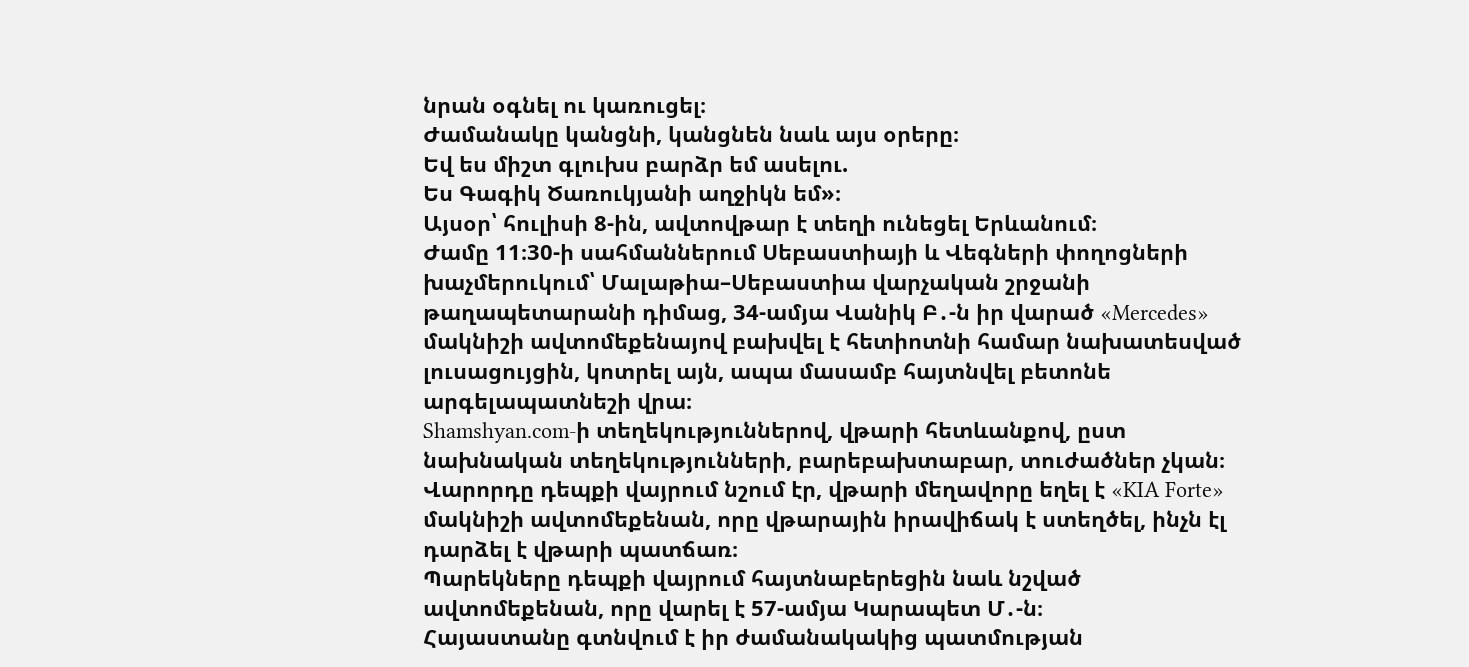նրան օգնել ու կառուցել։
Ժամանակը կանցնի, կանցնեն նաև այս օրերը։
Եվ ես միշտ գլուխս բարձր եմ ասելու.
Ես Գագիկ Ծառուկյանի աղջիկն եմ»։
Այսօր՝ հուլիսի 8-ին, ավտովթար է տեղի ունեցել Երևանում։
Ժամը 11։30-ի սահմաններում Սեբաստիայի և Վեգների փողոցների խաչմերուկում՝ Մալաթիա–Սեբաստիա վարչական շրջանի թաղապետարանի դիմաց, 34-ամյա Վանիկ Բ․-ն իր վարած «Mercedes» մակնիշի ավտոմեքենայով բախվել է հետիոտնի համար նախատեսված լուսացույցին, կոտրել այն, ապա մասամբ հայտնվել բետոնե արգելապատնեշի վրա։
Shamshyan.com-ի տեղեկություններով, վթարի հետևանքով, ըստ նախնական տեղեկությունների, բարեբախտաբար, տուժածներ չկան։
Վարորդը դեպքի վայրում նշում էր, վթարի մեղավորը եղել է «KIA Forte» մակնիշի ավտոմեքենան, որը վթարային իրավիճակ է ստեղծել, ինչն էլ դարձել է վթարի պատճառ։
Պարեկները դեպքի վայրում հայտնաբերեցին նաև նշված ավտոմեքենան, որը վարել է 57-ամյա Կարապետ Մ․-ն։
Հայաստանը գտնվում է իր ժամանակակից պատմության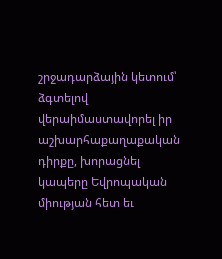շրջադարձային կետում՝ ձգտելով վերաիմաստավորել իր աշխարհաքաղաքական դիրքը, խորացնել կապերը Եվրոպական միության հետ եւ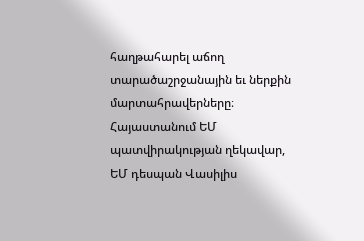հաղթահարել աճող տարածաշրջանային եւ ներքին մարտահրավերները։ Հայաստանում ԵՄ պատվիրակության ղեկավար, ԵՄ դեսպան Վասիլիս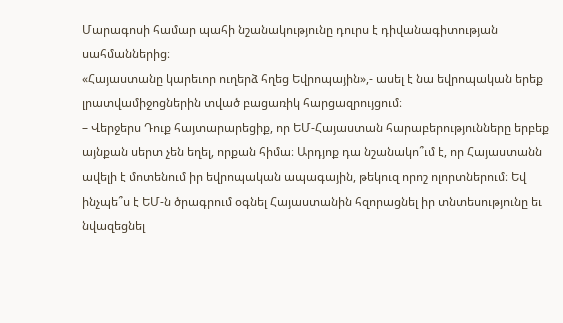Մարագոսի համար պահի նշանակությունը դուրս է դիվանագիտության սահմաններից։
«Հայաստանը կարեւոր ուղերձ հղեց Եվրոպային»,- ասել է նա եվրոպական երեք լրատվամիջոցներին տված բացառիկ հարցազրույցում։
– Վերջերս Դուք հայտարարեցիք, որ ԵՄ-Հայաստան հարաբերությունները երբեք այնքան սերտ չեն եղել, որքան հիմա։ Արդյոք դա նշանակո՞ւմ է, որ Հայաստանն ավելի է մոտենում իր եվրոպական ապագային, թեկուզ որոշ ոլորտներում։ Եվ ինչպե՞ս է ԵՄ-ն ծրագրում օգնել Հայաստանին հզորացնել իր տնտեսությունը եւ նվազեցնել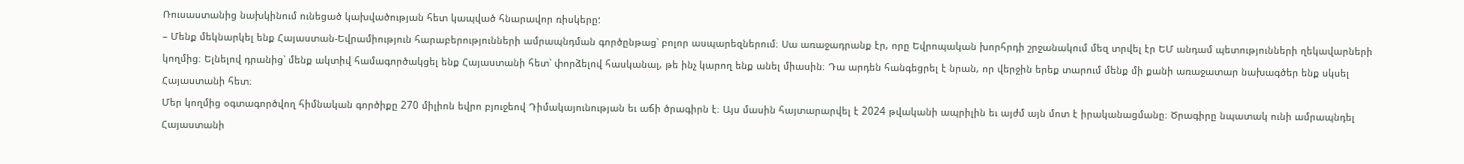Ռուսաստանից նախկինում ունեցած կախվածության հետ կապված հնարավոր ռիսկերը:
– Մենք մեկնարկել ենք Հայաստան-Եվրամիություն հարաբերությունների ամրապնդման գործընթաց՝ բոլոր ասպարեզներում։ Սա առաջադրանք էր, որը Եվրոպական խորհրդի շրջանակում մեզ տրվել էր ԵՄ անդամ պետությունների ղեկավարների կողմից։ Ելնելով դրանից՝ մենք ակտիվ համագործակցել ենք Հայաստանի հետ՝ փորձելով հասկանալ, թե ինչ կարող ենք անել միասին։ Դա արդեն հանգեցրել է նրան, որ վերջին երեք տարում մենք մի քանի առաջատար նախագծեր ենք սկսել Հայաստանի հետ։
Մեր կողմից օգտագործվող հիմնական գործիքը 270 միլիոն եվրո բյուջեով Դիմակայունության եւ աճի ծրագիրն է։ Այս մասին հայտարարվել է 2024 թվականի ապրիլին եւ այժմ այն մոտ է իրականացմանը։ Ծրագիրը նպատակ ունի ամրապնդել Հայաստանի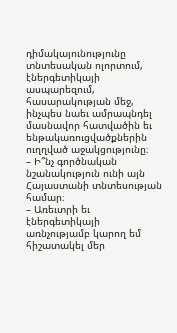դիմակայունությունը տնտեսական ոլորտում, էներգետիկայի ասպարեզում, հասարակության մեջ, ինչպես նաեւ ամրապնդել մասնավոր հատվածին եւ ենթակառուցվածքներին ուղղված աջակցությունը։
– Ի՞նչ գործնական նշանակություն ունի այն Հայաստանի տնտեսության համար։
– Առեւտրի եւ էներգետիկայի առնչությամբ կարող եմ հիշատակել մեր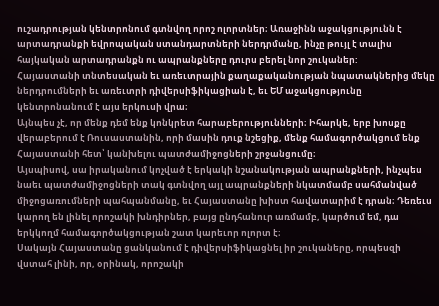ուշադրության կենտրոնում գտնվող որոշ ոլորտներ։ Առաջինն աջակցությունն է արտադրանքի եվրոպական ստանդարտների ներդրմանը, ինչը թույլ է տալիս հայկական արտադրանքն ու ապրանքները դուրս բերել նոր շուկաներ:
Հայաստանի տնտեսական եւ առեւտրային քաղաքականության նպատակներից մեկը ներդրումների եւ առեւտրի դիվերսիֆիկացիան է, եւ ԵՄ աջակցությունը կենտրոնանում է այս երկուսի վրա։
Այնպես չէ, որ մենք դեմ ենք կոնկրետ հարաբերությունների։ Իհարկե, երբ խոսքը վերաբերում է Ռուսաստանին, որի մասին դուք նշեցիք, մենք համագործակցում ենք Հայաստանի հետ՝ կանխելու պատժամիջոցների շրջանցումը։
Այսպիսով, սա իրականում կոչված է երկակի նշանակության ապրանքների, ինչպես նաեւ պատժամիջոցների տակ գտնվող այլ ապրանքների նկատմամբ սահմանված միջոցառումների պահպանմանը, եւ Հայաստանը խիստ հավատարիմ է դրան։ Դեռեւս կարող են լինել որոշակի խնդիրներ, բայց ընդհանուր առմամբ, կարծում եմ, դա երկկողմ համագործակցության շատ կարեւոր ոլորտ է։
Սակայն Հայաստանը ցանկանում է դիվերսիֆիկացնել իր շուկաները, որպեսզի վստահ լինի, որ, օրինակ, որոշակի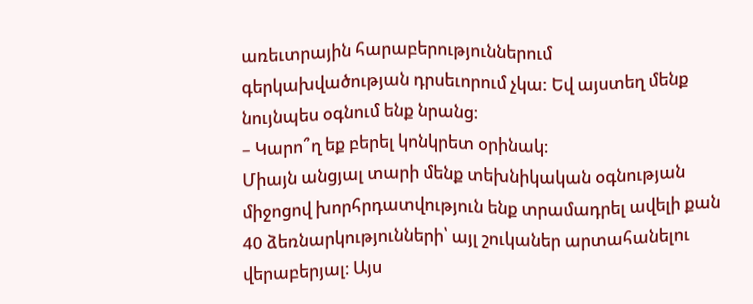առեւտրային հարաբերություններում գերկախվածության դրսեւորում չկա: Եվ այստեղ մենք նույնպես օգնում ենք նրանց։
– Կարո՞ղ եք բերել կոնկրետ օրինակ։
Միայն անցյալ տարի մենք տեխնիկական օգնության միջոցով խորհրդատվություն ենք տրամադրել ավելի քան 40 ձեռնարկությունների՝ այլ շուկաներ արտահանելու վերաբերյալ։ Այս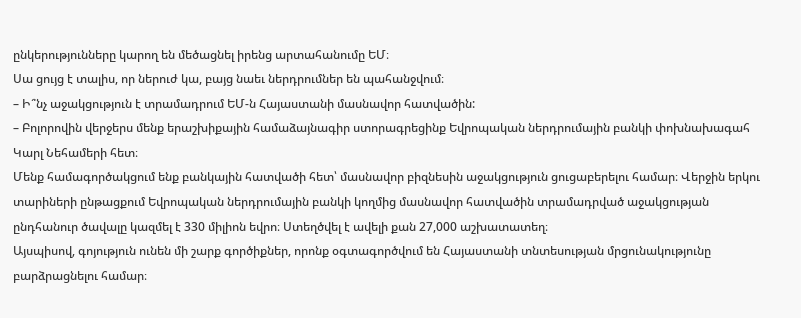ընկերությունները կարող են մեծացնել իրենց արտահանումը ԵՄ։
Սա ցույց է տալիս, որ ներուժ կա, բայց նաեւ ներդրումներ են պահանջվում։
– Ի՞նչ աջակցություն է տրամադրում ԵՄ-ն Հայաստանի մասնավոր հատվածին:
– Բոլորովին վերջերս մենք երաշխիքային համաձայնագիր ստորագրեցինք Եվրոպական ներդրումային բանկի փոխնախագահ Կարլ Նեհամերի հետ։
Մենք համագործակցում ենք բանկային հատվածի հետ՝ մասնավոր բիզնեսին աջակցություն ցուցաբերելու համար։ Վերջին երկու տարիների ընթացքում Եվրոպական ներդրումային բանկի կողմից մասնավոր հատվածին տրամադրված աջակցության ընդհանուր ծավալը կազմել է 330 միլիոն եվրո։ Ստեղծվել է ավելի քան 27,000 աշխատատեղ։
Այսպիսով, գոյություն ունեն մի շարք գործիքներ, որոնք օգտագործվում են Հայաստանի տնտեսության մրցունակությունը բարձրացնելու համար։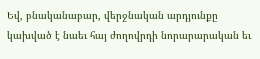Եվ, բնականաբար, վերջնական արդյունքը կախված է նաեւ հայ ժողովրդի նորարարական եւ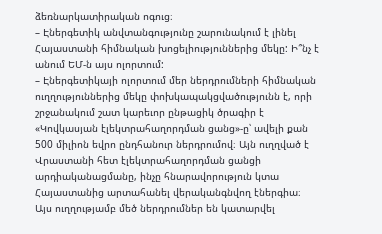ձեռնարկատիրական ոգուց։
– Էներգետիկ անվտանգությունը շարունակում է լինել Հայաստանի հիմնական խոցելիություններից մեկը: Ի՞նչ է անում ԵՄ-ն այս ոլորտում:
– Էներգետիկայի ոլորտում մեր ներդրումների հիմնական ուղղություններից մեկը փոխկապակցվածությունն է, որի շրջանակում շատ կարեւոր ընթացիկ ծրագիր է «Կովկասյան էլեկտրահաղորդման ցանց»-ը՝ ավելի քան 500 միլիոն եվրո ընդհանուր ներդրումով։ Այն ուղղված է Վրաստանի հետ էլեկտրահաղորդման ցանցի արդիականացմանը, ինչը հնարավորություն կտա Հայաստանից արտահանել վերականգնվող էներգիա։
Այս ուղղությամբ մեծ ներդրումներ են կատարվել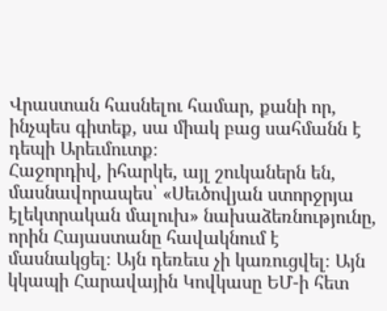Վրաստան հասնելու համար, քանի որ, ինչպես գիտեք, սա միակ բաց սահմանն է դեպի Արեւմուտք։
Հաջորդիվ, իհարկե, այլ շուկաներն են, մասնավորապես՝ «Սեւծովյան ստորջրյա էլեկտրական մալուխ» նախաձեռնությունը, որին Հայաստանը հավակնում է մասնակցել։ Այն դեռեւս չի կառուցվել։ Այն կկապի Հարավային Կովկասը ԵՄ-ի հետ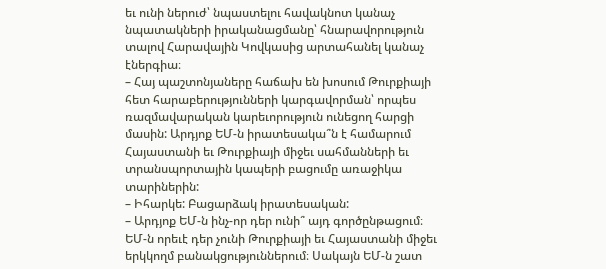եւ ունի ներուժ՝ նպաստելու հավակնոտ կանաչ նպատակների իրականացմանը՝ հնարավորություն տալով Հարավային Կովկասից արտահանել կանաչ էներգիա։
– Հայ պաշտոնյաները հաճախ են խոսում Թուրքիայի հետ հարաբերությունների կարգավորման՝ որպես ռազմավարական կարեւորություն ունեցող հարցի մասին: Արդյոք ԵՄ-ն իրատեսակա՞ն է համարում Հայաստանի եւ Թուրքիայի միջեւ սահմանների եւ տրանսպորտային կապերի բացումը առաջիկա տարիներին:
– Իհարկե: Բացարձակ իրատեսական:
– Արդյոք ԵՄ-ն ինչ-որ դեր ունի՞ այդ գործընթացում։
ԵՄ-ն որեւէ դեր չունի Թուրքիայի եւ Հայաստանի միջեւ երկկողմ բանակցություններում։ Սակայն ԵՄ-ն շատ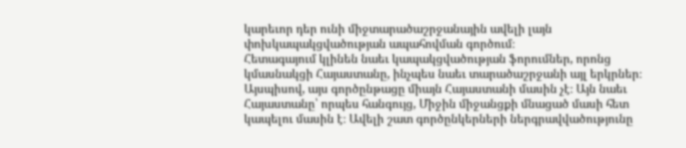կարեւոր դեր ունի միջտարածաշրջանային ավելի լայն փոխկապակցվածության ապահովման գործում։
Հետագայում կլինեն նաեւ կապակցվածության ֆորումներ, որոնց կմասնակցի Հայաստանը, ինչպես նաեւ տարածաշրջանի այլ երկրներ։
Այսպիսով, այս գործընթացը միայն Հայաստանի մասին չէ։ Այն նաեւ Հայաստանը՝ որպես հանգույց, Միջին միջանցքի մնացած մասի հետ կապելու մասին է։ Ավելի շատ գործընկերների ներգրավվածությունը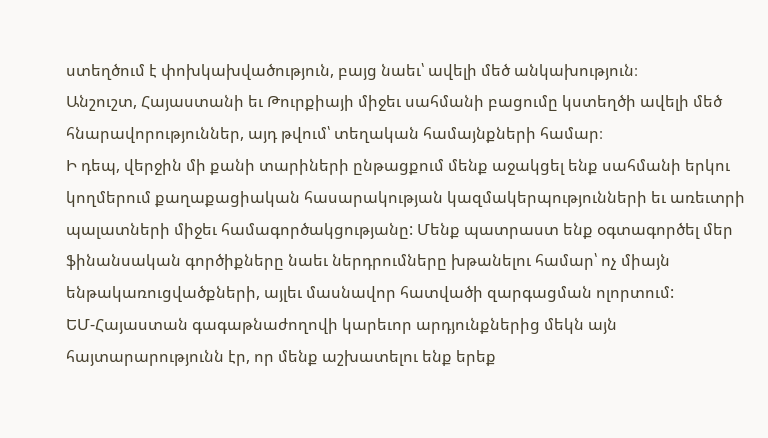ստեղծում է փոխկախվածություն, բայց նաեւ՝ ավելի մեծ անկախություն։
Անշուշտ, Հայաստանի եւ Թուրքիայի միջեւ սահմանի բացումը կստեղծի ավելի մեծ հնարավորություններ, այդ թվում՝ տեղական համայնքների համար։
Ի դեպ, վերջին մի քանի տարիների ընթացքում մենք աջակցել ենք սահմանի երկու կողմերում քաղաքացիական հասարակության կազմակերպությունների եւ առեւտրի պալատների միջեւ համագործակցությանը: Մենք պատրաստ ենք օգտագործել մեր ֆինանսական գործիքները նաեւ ներդրումները խթանելու համար՝ ոչ միայն ենթակառուցվածքների, այլեւ մասնավոր հատվածի զարգացման ոլորտում:
ԵՄ-Հայաստան գագաթնաժողովի կարեւոր արդյունքներից մեկն այն հայտարարությունն էր, որ մենք աշխատելու ենք երեք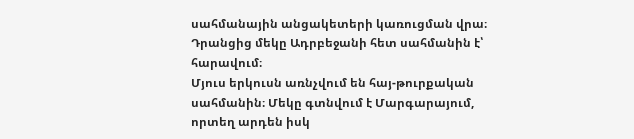սահմանային անցակետերի կառուցման վրա։ Դրանցից մեկը Ադրբեջանի հետ սահմանին է՝ հարավում։
Մյուս երկուսն առնչվում են հայ-թուրքական սահմանին։ Մեկը գտնվում է Մարգարայում, որտեղ արդեն իսկ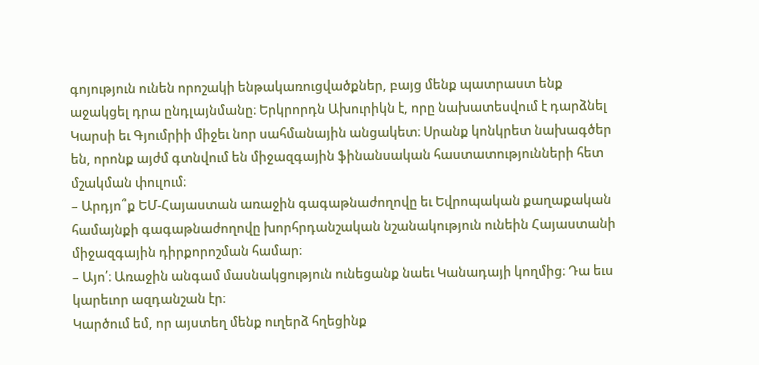գոյություն ունեն որոշակի ենթակառուցվածքներ, բայց մենք պատրաստ ենք աջակցել դրա ընդլայնմանը։ Երկրորդն Ախուրիկն է, որը նախատեսվում է դարձնել Կարսի եւ Գյումրիի միջեւ նոր սահմանային անցակետ։ Սրանք կոնկրետ նախագծեր են, որոնք այժմ գտնվում են միջազգային ֆինանսական հաստատությունների հետ մշակման փուլում։
– Արդյո՞ք ԵՄ-Հայաստան առաջին գագաթնաժողովը եւ Եվրոպական քաղաքական համայնքի գագաթնաժողովը խորհրդանշական նշանակություն ունեին Հայաստանի միջազգային դիրքորոշման համար։
– Այո՛։ Առաջին անգամ մասնակցություն ունեցանք նաեւ Կանադայի կողմից։ Դա եւս կարեւոր ազդանշան էր։
Կարծում եմ, որ այստեղ մենք ուղերձ հղեցինք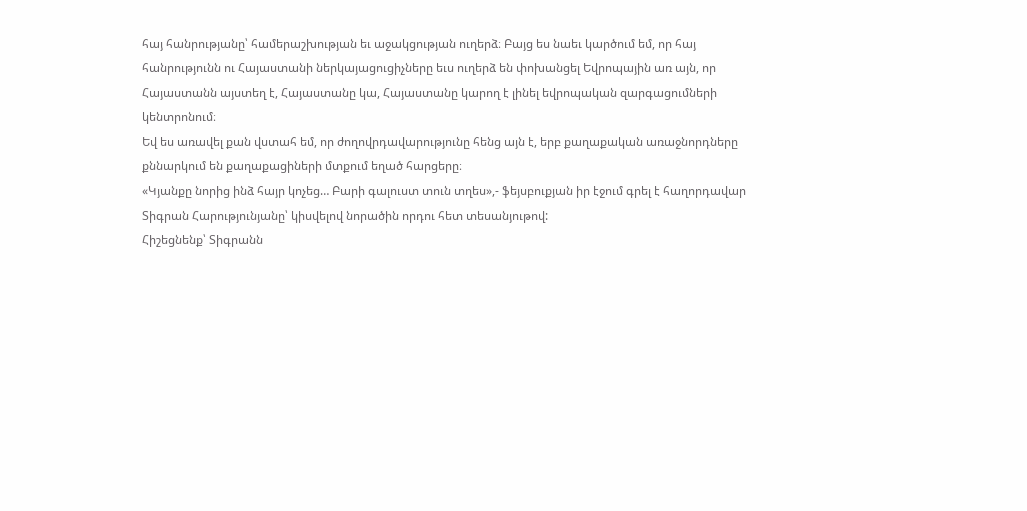հայ հանրությանը՝ համերաշխության եւ աջակցության ուղերձ։ Բայց ես նաեւ կարծում եմ, որ հայ հանրությունն ու Հայաստանի ներկայացուցիչները եւս ուղերձ են փոխանցել Եվրոպային առ այն, որ Հայաստանն այստեղ է, Հայաստանը կա, Հայաստանը կարող է լինել եվրոպական զարգացումների կենտրոնում։
Եվ ես առավել քան վստահ եմ, որ ժողովրդավարությունը հենց այն է, երբ քաղաքական առաջնորդները քննարկում են քաղաքացիների մտքում եղած հարցերը։
«Կյանքը նորից ինձ հայր կոչեց… Բարի գալուստ տուն տղես»,- ֆեյսբուքյան իր էջում գրել է հաղորդավար Տիգրան Հարությունյանը՝ կիսվելով նորածին որդու հետ տեսանյութով:
Հիշեցնենք՝ Տիգրանն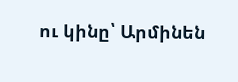ու կինը՝ Արմինեն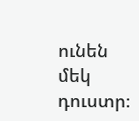ունեն մեկ դուստր։